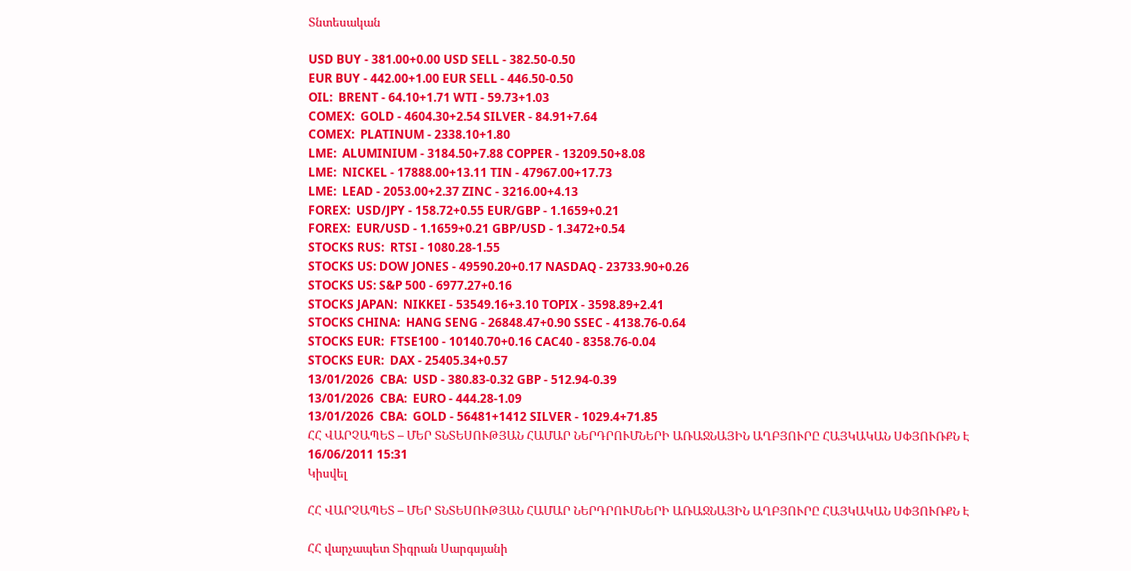Տնտեսական

USD BUY - 381.00+0.00 USD SELL - 382.50-0.50
EUR BUY - 442.00+1.00 EUR SELL - 446.50-0.50
OIL:  BRENT - 64.10+1.71 WTI - 59.73+1.03
COMEX:  GOLD - 4604.30+2.54 SILVER - 84.91+7.64
COMEX:  PLATINUM - 2338.10+1.80
LME:  ALUMINIUM - 3184.50+7.88 COPPER - 13209.50+8.08
LME:  NICKEL - 17888.00+13.11 TIN - 47967.00+17.73
LME:  LEAD - 2053.00+2.37 ZINC - 3216.00+4.13
FOREX:  USD/JPY - 158.72+0.55 EUR/GBP - 1.1659+0.21
FOREX:  EUR/USD - 1.1659+0.21 GBP/USD - 1.3472+0.54
STOCKS RUS:  RTSI - 1080.28-1.55
STOCKS US: DOW JONES - 49590.20+0.17 NASDAQ - 23733.90+0.26
STOCKS US: S&P 500 - 6977.27+0.16
STOCKS JAPAN:  NIKKEI - 53549.16+3.10 TOPIX - 3598.89+2.41
STOCKS CHINA:  HANG SENG - 26848.47+0.90 SSEC - 4138.76-0.64
STOCKS EUR:  FTSE100 - 10140.70+0.16 CAC40 - 8358.76-0.04
STOCKS EUR:  DAX - 25405.34+0.57
13/01/2026  CBA:  USD - 380.83-0.32 GBP - 512.94-0.39
13/01/2026  CBA:  EURO - 444.28-1.09
13/01/2026  CBA:  GOLD - 56481+1412 SILVER - 1029.4+71.85
ՀՀ ՎԱՐՉԱՊԵՏ – ՄԵՐ ՏՆՏԵՍՈՒԹՅԱՆ ՀԱՄԱՐ ՆԵՐԴՐՈՒՄՆԵՐԻ ԱՌԱՋՆԱՅԻՆ ԱՂԲՅՈՒՐԸ ՀԱՅԿԱԿԱՆ ՍՓՅՈՒՌՔՆ Է
16/06/2011 15:31
Կիսվել

ՀՀ ՎԱՐՉԱՊԵՏ – ՄԵՐ ՏՆՏԵՍՈՒԹՅԱՆ ՀԱՄԱՐ ՆԵՐԴՐՈՒՄՆԵՐԻ ԱՌԱՋՆԱՅԻՆ ԱՂԲՅՈՒՐԸ ՀԱՅԿԱԿԱՆ ՍՓՅՈՒՌՔՆ Է

ՀՀ վարչապետ Տիգրան Սարգսյանի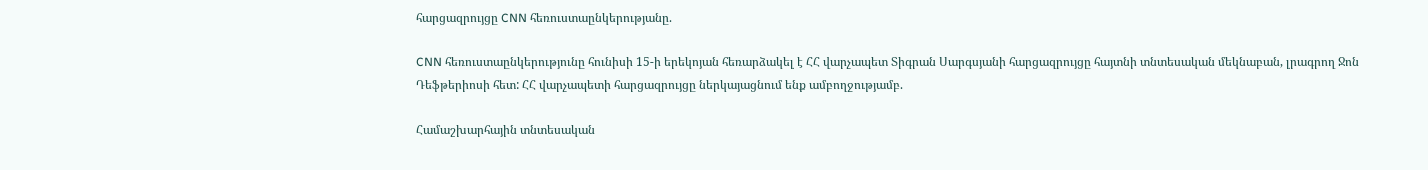հարցազրույցը CNN հեռուստաընկերությանը.

CNN հեռուստաընկերությունը հունիսի 15-ի երեկոյան հեռարձակել է ՀՀ վարչապետ Տիգրան Սարգսյանի հարցազրույցը հայտնի տնտեսական մեկնաբան, լրագրող Ջոն Դեֆթերիոսի հետ: ՀՀ վարչապետի հարցազրույցը ներկայացնում ենք ամբողջությամբ.

Համաշխարհային տնտեսական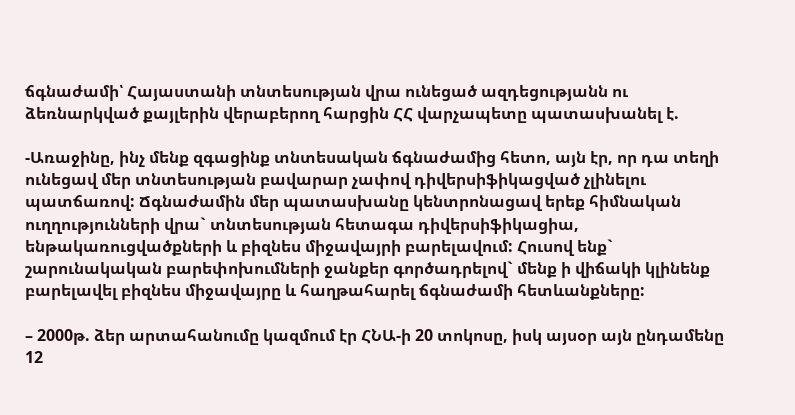ճգնաժամի՝ Հայաստանի տնտեսության վրա ունեցած ազդեցությանն ու ձեռնարկված քայլերին վերաբերող հարցին ՀՀ վարչապետը պատասխանել է.

-Առաջինը, ինչ մենք զգացինք տնտեսական ճգնաժամից հետո, այն էր, որ դա տեղի ունեցավ մեր տնտեսության բավարար չափով դիվերսիֆիկացված չլինելու պատճառով: Ճգնաժամին մեր պատասխանը կենտրոնացավ երեք հիմնական ուղղությունների վրա` տնտեսության հետագա դիվերսիֆիկացիա, ենթակառուցվածքների և բիզնես միջավայրի բարելավում: Հուսով ենք` շարունակական բարեփոխումների ջանքեր գործադրելով` մենք ի վիճակի կլինենք բարելավել բիզնես միջավայրը և հաղթահարել ճգնաժամի հետևանքները:

– 2000թ. ձեր արտահանումը կազմում էր ՀՆԱ-ի 20 տոկոսը, իսկ այսօր այն ընդամենը 12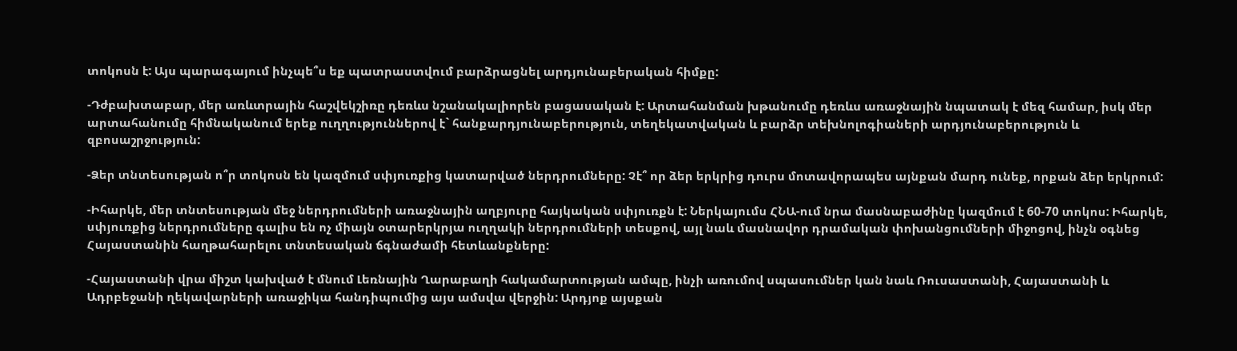տոկոսն է: Այս պարագայում ինչպե՞ս եք պատրաստվում բարձրացնել արդյունաբերական հիմքը:

-Դժբախտաբար, մեր առևտրային հաշվեկշիռը դեռևս նշանակալիորեն բացասական է: Արտահանման խթանումը դեռևս առաջնային նպատակ է մեզ համար, իսկ մեր արտահանումը հիմնականում երեք ուղղություններով է` հանքարդյունաբերություն, տեղեկատվական և բարձր տեխնոլոգիաների արդյունաբերություն և զբոսաշրջություն:

-Ձեր տնտեսության ո՞ր տոկոսն են կազմում սփյուռքից կատարված ներդրումները: Չէ՞ որ ձեր երկրից դուրս մոտավորապես այնքան մարդ ունեք, որքան ձեր երկրում:

-Իհարկե, մեր տնտեսության մեջ ներդրումների առաջնային աղբյուրը հայկական սփյուռքն է: Ներկայումս ՀՆԱ-ում նրա մասնաբաժինը կազմում է 60-70 տոկոս: Իհարկե, սփյուռքից ներդրումները գալիս են ոչ միայն օտարերկրյա ուղղակի ներդրումների տեսքով, այլ նաև մասնավոր դրամական փոխանցումների միջոցով, ինչն օգնեց Հայաստանին հաղթահարելու տնտեսական ճգնաժամի հետևանքները:

-Հայաստանի վրա միշտ կախված է մնում Լեռնային Ղարաբաղի հակամարտության ամպը, ինչի առումով սպասումներ կան նաև Ռուսաստանի, Հայաստանի և Ադրբեջանի ղեկավարների առաջիկա հանդիպումից այս ամսվա վերջին: Արդյոք այսքան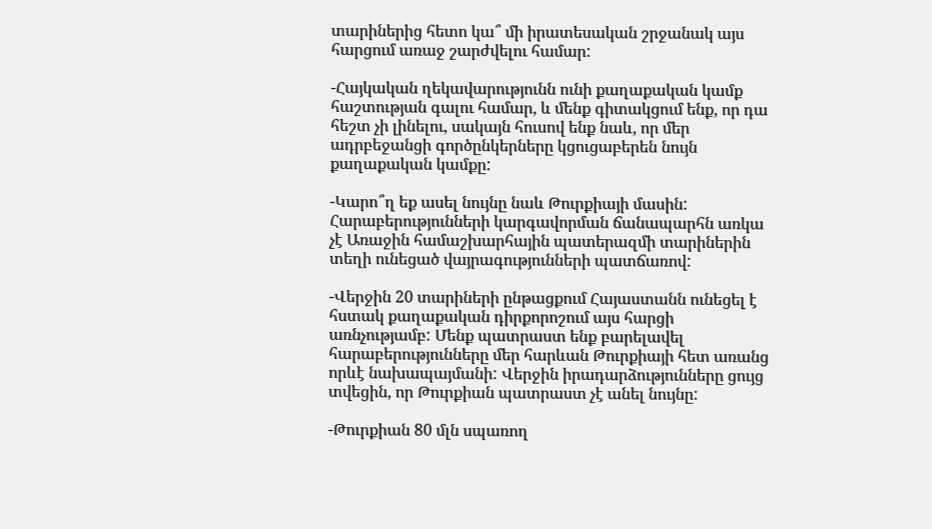տարիներից հետո կա՞ մի իրատեսական շրջանակ այս հարցում առաջ շարժվելու համար:

-Հայկական ղեկավարությունն ունի քաղաքական կամք հաշտության գալու համար, և մենք գիտակցում ենք, որ դա հեշտ չի լինելու, սակայն հուսով ենք նաև, որ մեր ադրբեջանցի գործընկերները կցուցաբերեն նույն քաղաքական կամքը:

-Կարո՞ղ եք ասել նույնը նաև Թուրքիայի մասին: Հարաբերությունների կարգավորման ճանապարհն առկա չէ Առաջին համաշխարհային պատերազմի տարիներին տեղի ունեցած վայրագությունների պատճառով:

-Վերջին 20 տարիների ընթացքում Հայաստանն ունեցել է հստակ քաղաքական դիրքորոշում այս հարցի առնչությամբ: Մենք պատրաստ ենք բարելավել հարաբերությունները մեր հարևան Թուրքիայի հետ առանց որևէ նախապայմանի: Վերջին իրադարձությունները ցույց տվեցին, որ Թուրքիան պատրաստ չէ անել նույնը:

-Թուրքիան 80 մլն սպառող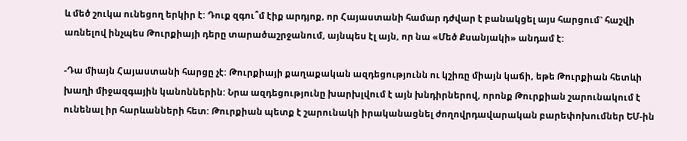և մեծ շուկա ունեցող երկիր է: Դուք զգու՞մ էիք արդյոք, որ Հայաստանի համար դժվար է բանակցել այս հարցում` հաշվի առնելով ինչպես Թուրքիայի դերը տարածաշրջանում, այնպես էլ այն, որ նա «Մեծ Քսանյակի» անդամ է:

-Դա միայն Հայաստանի հարցը չէ: Թուրքիայի քաղաքական ազդեցությունն ու կշիռը միայն կաճի, եթե Թուրքիան հետևի խաղի միջազգային կանոններին: Նրա ազդեցությունը խարխլվում է այն խնդիրներով, որոնք Թուրքիան շարունակում է ունենալ իր հարևանների հետ: Թուրքիան պետք է շարունակի իրականացնել ժողովրդավարական բարեփոխումներ ԵՄ-ին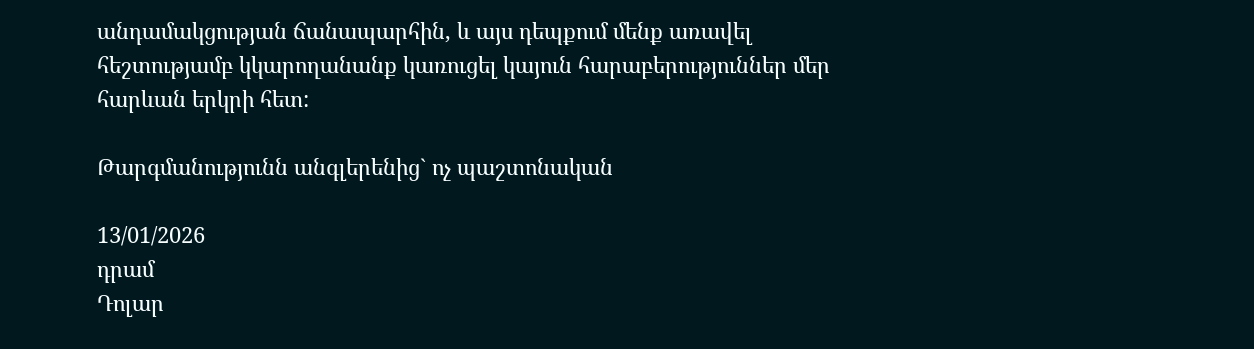անդամակցության ճանապարհին, և այս դեպքում մենք առավել հեշտությամբ կկարողանանք կառուցել կայուն հարաբերություններ մեր հարևան երկրի հետ:

Թարգմանությունն անգլերենից` ոչ պաշտոնական

13/01/2026
դրամ
Դոլար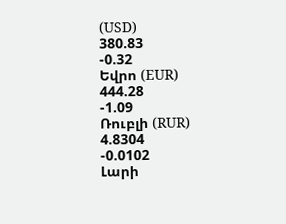(USD)
380.83
-0.32
Եվրո (EUR)
444.28
-1.09
Ռուբլի (RUR)
4.8304
-0.0102
Լարի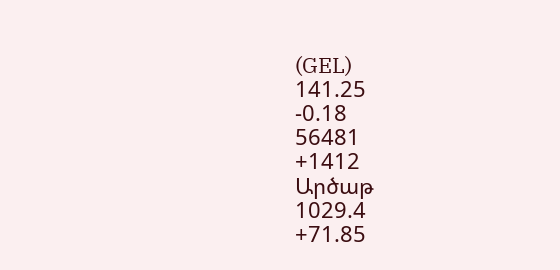(GEL)
141.25
-0.18
56481
+1412
Արծաթ
1029.4
+71.85